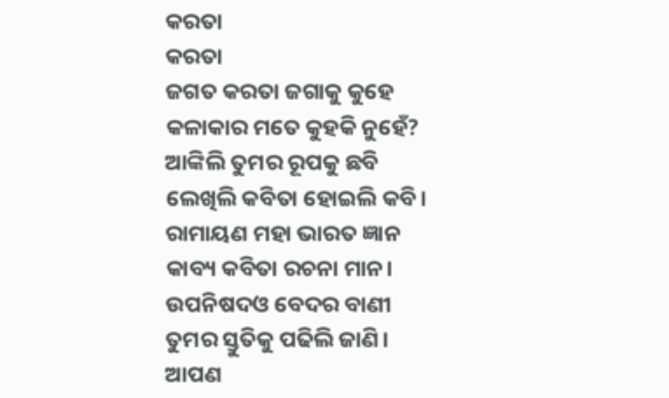କରତା
କରତା
ଜଗତ କରତା ଜଗାକୁ କୁହେ
କଳାକାର ମତେ କୁହକି ନୁହେଁ?
ଆଙ୍କିଲି ତୁମର ରୂପକୁ ଛବି
ଲେଖିଲି କବିତା ହୋଇଲି କବି।
ରାମାୟଣ ମହା ଭାରତ ଜ୍ଞାନ
କାବ୍ୟ କବିତା ରଚନା ମାନ।
ଉପନିଷଦଓ ବେଦର ବାଣୀ
ତୁମର ସ୍ତୁତିକୁ ପଢିଲି ଜାଣି।
ଆପଣ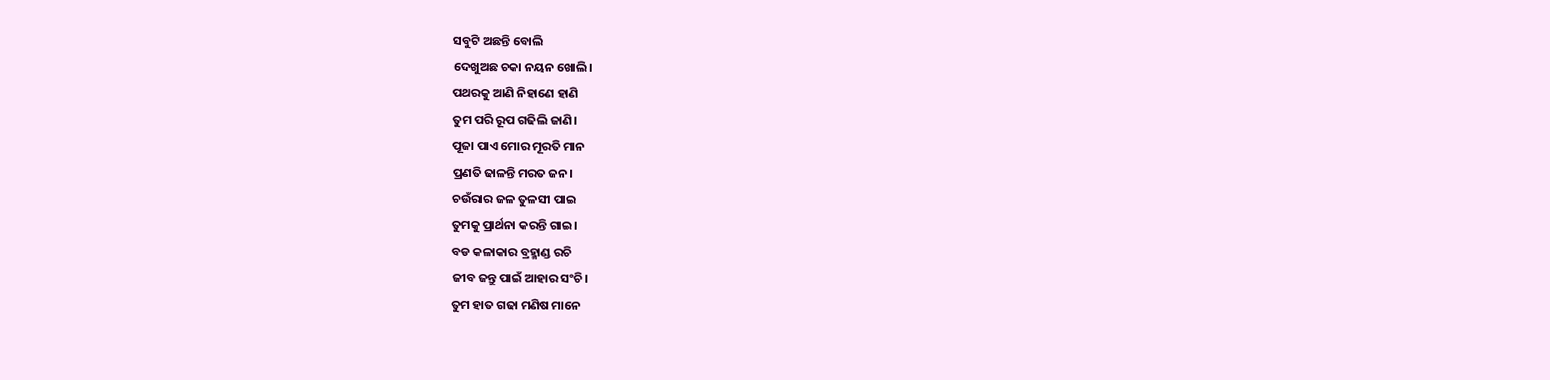ସବୁଟି ଅଛନ୍ତି ବୋଲି
ଦେଖୁଅଛ ଚକା ନୟନ ଖୋଲି।
ପଥରକୁ ଆଣି ନିହାଣେ ହାଣି
ତୁମ ପରି ରୂପ ଗଢିଲି ଜାଣି।
ପୂଜା ପାଏ ମୋର ମୂରତି ମାନ
ପ୍ରଣତି ଢାଳନ୍ତି ମରତ ଜନ।
ଚଉଁରାର ଜଳ ତୁଳସୀ ପାଇ
ତୁମକୁ ପ୍ରାର୍ଥନା କରନ୍ତି ଗାଇ।
ବଡ କଳାକାର ବ୍ରହ୍ମାଣ୍ଡ ରଚି
ଜୀବ ଜନ୍ତୁ ପାଇଁ ଆହାର ସଂଚି।
ତୁମ ହାତ ଗଢା ମଣିଷ ମାନେ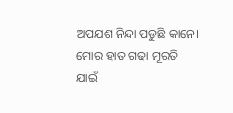ଅପଯଶ ନିନ୍ଦା ପଡୁଛି କାନେ।
ମୋର ହାତ ଗଢା ମୂରତି ଯାଇଁ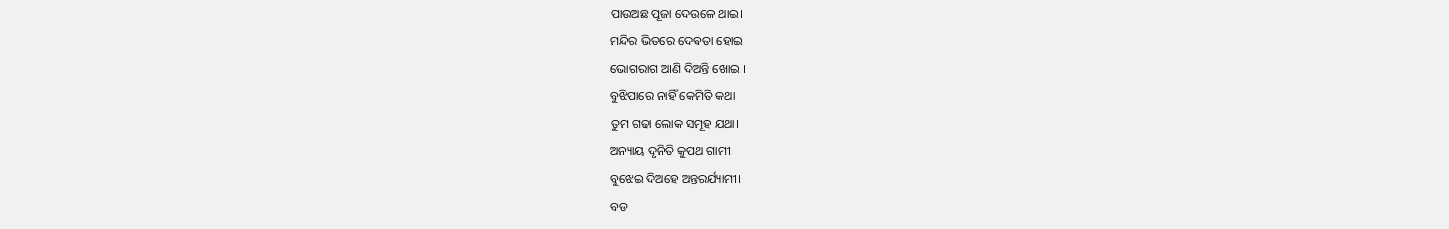ପାଉଅଛ ପୂଜା ଦେଉଳେ ଥାଇ।
ମନ୍ଦିର ଭିତରେ ଦେଵତା ହୋଇ
ଭୋଗରାଗ ଆଣି ଦିଅନ୍ତି ଖୋଇ ।
ବୁଝିପାରେ ନାହିଁ କେମିତି କଥା
ତୁମ ଗଢା ଲୋକ ସମୂହ ଯଥା।
ଅନ୍ୟାୟ ଦୃନିତି କୁପଥ ଗାମୀ
ବୁଝେଇ ଦିଅହେ ଅନ୍ତରର୍ଯ୍ୟାମୀ।
ବଡ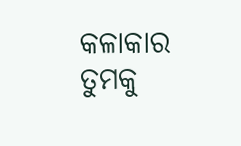କଳାକାର ତୁମକୁ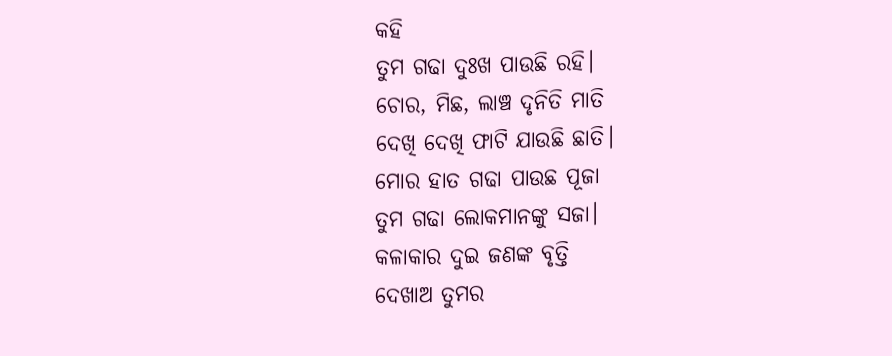କହି
ତୁମ ଗଢା ଦୁଃଖ ପାଉଛି ରହି।
ଚୋର, ମିଛ, ଲାଞ୍ଚ ଦୃନିତି ମାତି
ଦେଖି ଦେଖି ଫାଟି ଯାଉଛି ଛାତି।
ମୋର ହାତ ଗଢା ପାଉଛ ପୂଜା
ତୁମ ଗଢା ଲୋକମାନଙ୍କୁ ସଜା।
କଳାକାର ଦୁଇ ଜଣଙ୍କ ବୃତ୍ତି
ଦେଖାଅ ତୁମର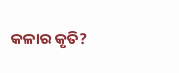କଳାର କୃତି?